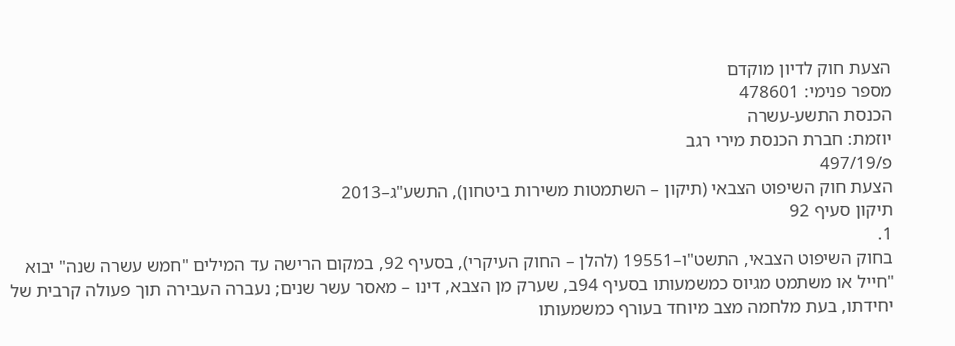הצעת חוק לדיון מוקדם
מספר פנימי: 478601
הכנסת התשע-עשרה
יוזמת: חברת הכנסת מירי רגב
פ/497/19
הצעת חוק השיפוט הצבאי (תיקון – השתמטות משירות ביטחון), התשע"ג–2013
תיקון סעיף 92
1.
בחוק השיפוט הצבאי, התשט"ו–19551 (להלן – החוק העיקרי), בסעיף 92, במקום הרישה עד המילים "חמש עשרה שנה" יבוא "חייל או משתמט מגיוס כמשמעותו בסעיף 94ב, שערק מן הצבא, דינו – מאסר עשר שנים; נעברה העבירה תוך פעולה קרבית של יחידתו, בעת מלחמה מצב מיוחד בעורף כמשמעותו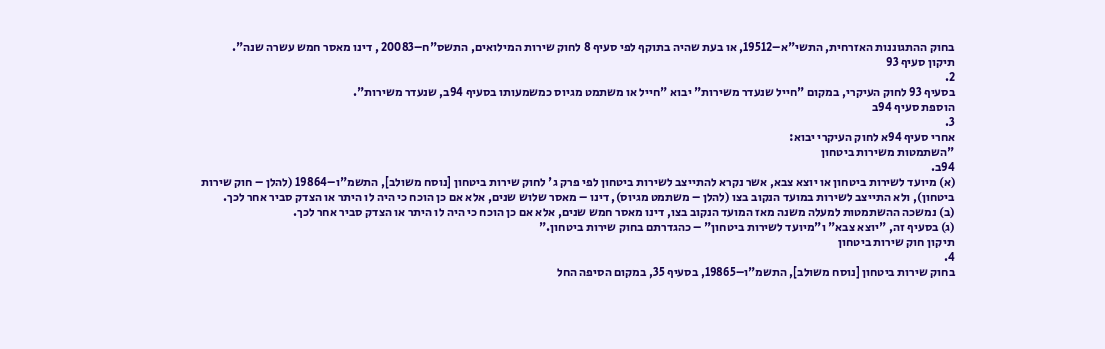בחוק ההתגוננות האזרחית, התשי"א–19512, או בעת שהיה בתוקף לפי סעיף 8 לחוק שירות המילואים, התשס"ח–20083 , דינו מאסר חמש עשרה שנה".
תיקון סעיף 93
2.
בסעיף 93 לחוק העיקרי, במקום "חייל שנעדר משירות" יבוא "חייל או משתמט מגיוס כמשמעותו בסעיף 94ב, שנעדר משירות".
הוספת סעיף 94ב
3.
אחרי סעיף 94א לחוק העיקרי יבוא:
"השתמטות משירות ביטחון
94ב.
(א) מיועד לשירות ביטחון או יוצא צבא, אשר נקרא להתייצב לשירות ביטחון לפי פרק ג' לחוק שירות ביטחון [נוסח משולב], התשמ"ו–19864 (להלן – חוק שירות ביטחון), ולא התייצב לשירות במועד הנקוב בצו (להלן – משתמט מגיוס), דינו – מאסר שלוש שנים, אלא אם כן הוכח כי היה לו היתר או הצדק סביר אחר לכך.
(ב) נמשכה ההשתמטות למעלה משנה מאז המועד הנקוב בצו, דינו מאסר חמש שנים, אלא אם כן הוכח כי היה לו היתר או הצדק סביר אחר לכך.
(ג) בסעיף זה, "יוצא צבא" ו"מיועד לשירות ביטחון" – כהגדרתם בחוק שירות ביטחון."
תיקון חוק שירות ביטחון
4.
בחוק שירות ביטחון [נוסח משולב], התשמ"ו–19865, בסעיף 35, במקום הסיפה החל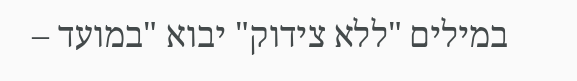במילים "ללא צידוק" יבוא "במועד –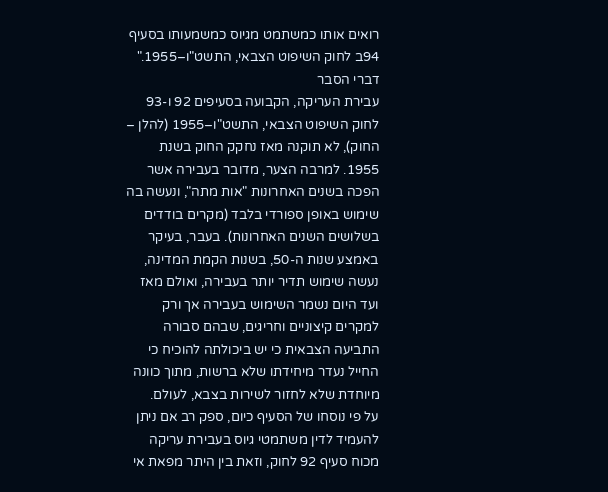רואים אותו כמשתמט מגיוס כמשמעותו בסעיף 94ב לחוק השיפוט הצבאי, התשט"ו–1955."
דברי הסבר
עבירת העריקה, הקבועה בסעיפים 92 ו-93 לחוק השיפוט הצבאי, התשט"ו–1955 (להלן – החוק), לא תוקנה מאז נחקק החוק בשנת 1955. למרבה הצער, מדובר בעבירה אשר הפכה בשנים האחרונות "אות מתה", ונעשה בה שימוש באופן ספורדי בלבד (מקרים בודדים בשלושים השנים האחרונות). בעבר, בעיקר באמצע שנות ה-50, בשנות הקמת המדינה, נעשה שימוש תדיר יותר בעבירה, ואולם מאז ועד היום נשמר השימוש בעבירה אך ורק למקרים קיצוניים וחריגים, שבהם סבורה התביעה הצבאית כי יש ביכולתה להוכיח כי החייל נעדר מיחידתו שלא ברשות, מתוך כוונה מיוחדת שלא לחזור לשירות בצבא, לעולם.
על פי נוסחו של הסעיף כיום, ספק רב אם ניתן להעמיד לדין משתמטי גיוס בעבירת עריקה מכוח סעיף 92 לחוק, וזאת בין היתר מפאת אי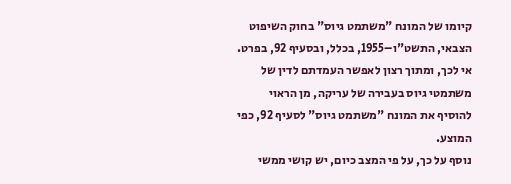קיומו של המונח "משתמט גיוס" בחוק השיפוט הצבאי, התשט"ו–1955, בכלל, ובסעיף 92, בפרט.
אי לכך, ומתוך רצון לאפשר העמדתם לדין של משתמטי גיוס בעבירה של עריקה, מן הראוי להוסיף את המונח "משתמט גיוס" לסעיף 92, כפי המוצע.
נוסף על כך, על פי המצב כיום, יש קושי ממשי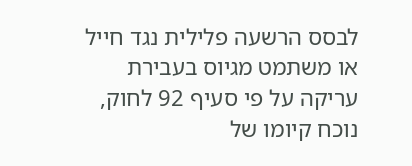לבסס הרשעה פלילית נגד חייל או משתמט מגיוס בעבירת עריקה על פי סעיף 92 לחוק, נוכח קיומו של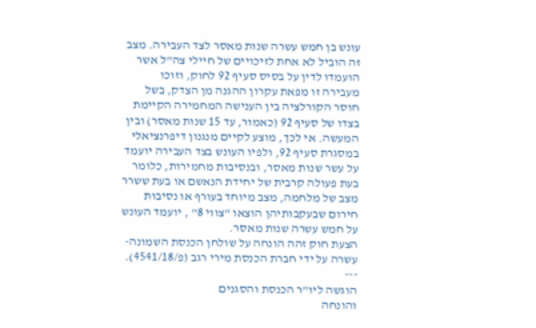עונש בן חמש עשרה שנות מאסר לצד העבירה. מצב זה הוביל לא אחת לזיכויים של חיילי צה"ל אשר הועמדו לדין על בסיס סעיף 92 לחוק, וזוכו מעבירה זו מפאת עקרון ההגנה מן הצדק, בשל חוסר הקורלציה בין הענישה המחמירה הקיימת בצדו של סעיף 92 (כאמור, עד 15 שנות מאסר) ובין המעשה. אי לכך, מוצע לקיים מנגנון דיפרנציאלי במסגרת סעיף 92, ולפיו העונש בצד העבירה יועמד על עשר שנות מאסר, ובנסיבות מחמירות, כלומר בעת פעולה קרבית של יחידת הנאשם או בעת ששרר מצב של מלחמה, מצב מיוחד בעורף או נסיבות חירום שבעקבותיהן הוצאו "צווי 8" , יועמד העונש על חמש עשרה שנות מאסר.
הצעת חוק זהה הונחה על שולחן הכנסת השמונה-עשרה על ידי חברת הכנסת מירי רגב (פ/4541/18).
---
הוגשה ליו"ר הכנסת והסגנים
והונחה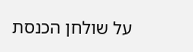על שולחן הכנסת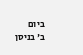ביום
ב' בניסן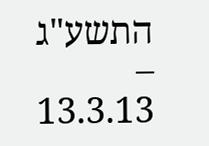התשע"ג – 13.3.13